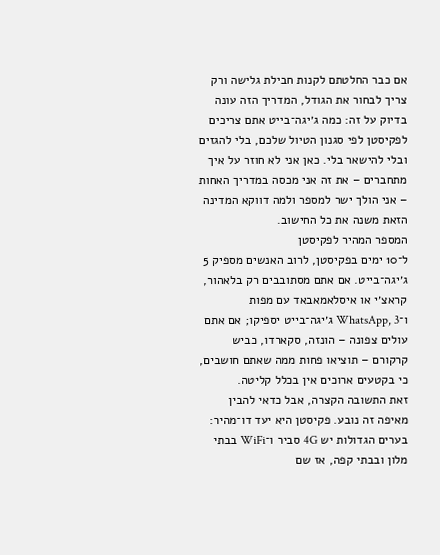אם כבר החלטתם לקנות חבילת גלישה ורק צריך לבחור את הגודל, המדריך הזה עונה בדיוק על זה: כמה ג׳יגה־בייט אתם צריכים לפקיסטן לפי סגנון הטיול שלכם, בלי להגזים ובלי להישאר בלי. כאן אני לא חוזר על איך מתחברים – את זה אני מכסה במדריך האחות – אני הולך ישר למספר ולמה דווקא המדינה הזאת משנה את כל החישוב.
המספר המהיר לפקיסטן
ל־10 ימים בפקיסטן, לרוב האנשים מספיק 5 ג׳יגה־בייט. אם אתם מסתובבים רק בלאהור, קראצ׳י או איסלאמאבאד עם מפות ו־WhatsApp, 3 ג׳יגה־בייט יספיקו; אם אתם עולים צפונה – הונזה, סקארדו, כביש קרקורם – תוציאו פחות ממה שאתם חושבים, כי בקטעים ארוכים אין בכלל קליטה.
זאת התשובה הקצרה, אבל כדאי להבין מאיפה זה נובע. פקיסטן היא יעד דו־מהיר: בערים הגדולות יש 4G סביר ו־WiFi בבתי מלון ובבתי קפה, אז שם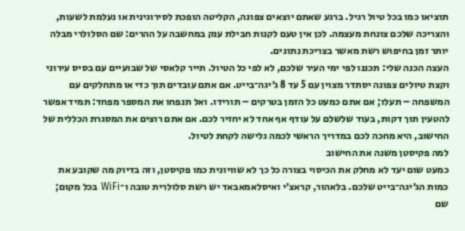תוציאו כמו בכל טיול רגיל. ברגע שאתם יוצאים צפונה, הקליטה הופכת לסירוגינית או נעלמת לשעות, והצריכה שלכם צונחת מעצמה. לכן אין טעם לקנות חבילת ענק במחשבה על ההרים: שם הסלולרי מבלה יותר זמן בחיפוש רשת מאשר בצריכת נתונים.
העצה הכנה שלי: תכננו לפי ימי העיר שלכם, לא לפי כל הטיול. תייר קלאסי של שבועיים עם בסיס עירוני וקצת טיולים צפונה יסתדר מצוין עם 5 עד 8 ג׳יגה־בייט. אם אתם עובדים תוך כדי או מתחלקים עם המשפחה – תעלו; אם אתם כמעט כל הזמן בטרקים – תורידו. ואל תנפחו את המספר מפחד: תמיד אפשר להטעין תוך דקות, בעוד שלשלם על עודף אף אחד לא יחזיר לכם. אם אתם רוצים את המסגרת הכללית של החישוב, היא מחכה לכם במדריך הראשי לכמה גלישה לקחת לטיול.
למה פקיסטן משנה את החישוב
כמעט שום יעד לא מחלק את הכיסוי בצורה כל כך לא שוויונית כמו פקיסטן, וזה בדיוק מה שקובע את כמות הג׳יגה־בייט שלכם. בלאהור, קראצ׳י ואיסלאמאבאד יש רשת סלולרית טובה ו־WiFi בכל מקום; שם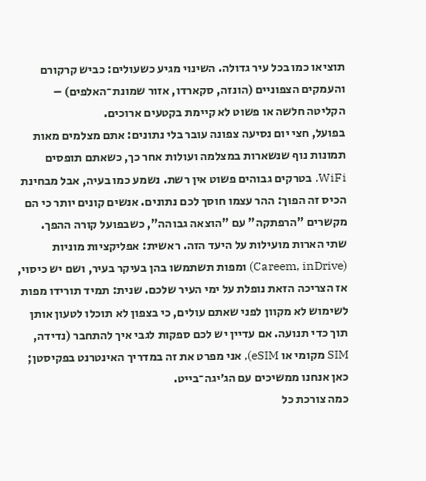תוציאו כמו בכל עיר גדולה. השינוי מגיע כשעולים: כביש קרקורם והעמקים הצפוניים (הונזה, סקארדו, אזור שמונת־האלפים) – הקליטה חלשה או פשוט לא קיימת בקטעים ארוכים.
בפועל, חצי יום נסיעה צפונה עובר בלי נתונים: אתם מצלמים מאות תמונות נוף שנשארות במצלמה ועולות אחר כך, כשאתם תופסים WiFi. בטרקים גבוהים פשוט אין רשת. נשמע כמו בעיה, אבל מבחינת הכיס זה הפוך: ההר עצמו חוסך לכם נתונים. אנשים קונים יותר כי הם מקשרים "הרפתקה" עם "הוצאה גבוהה", כשבפועל קורה ההפך.
שתי הארות מועילות על היעד הזה. ראשית: אפליקציות מוניות (Careem, inDrive) ומפות תשתמשו בהן בעיקר בעיר, ושם יש כיסוי, אז הצריכה הזאת נופלת על ימי העיר שלכם. שנית: תמיד תורידו מפות לשימוש לא מקוון לפני שאתם עולים, כי בצפון לא תוכלו לטעון אותן תוך כדי תנועה. אם עדיין יש לכם ספקות לגבי איך להתחבר (נדידה, SIM מקומי או eSIM), אני מפרט את זה במדריך האינטרנט בפקיסטן; כאן אנחנו ממשיכים עם הג׳יגה־בייט.
כמה צורכת כל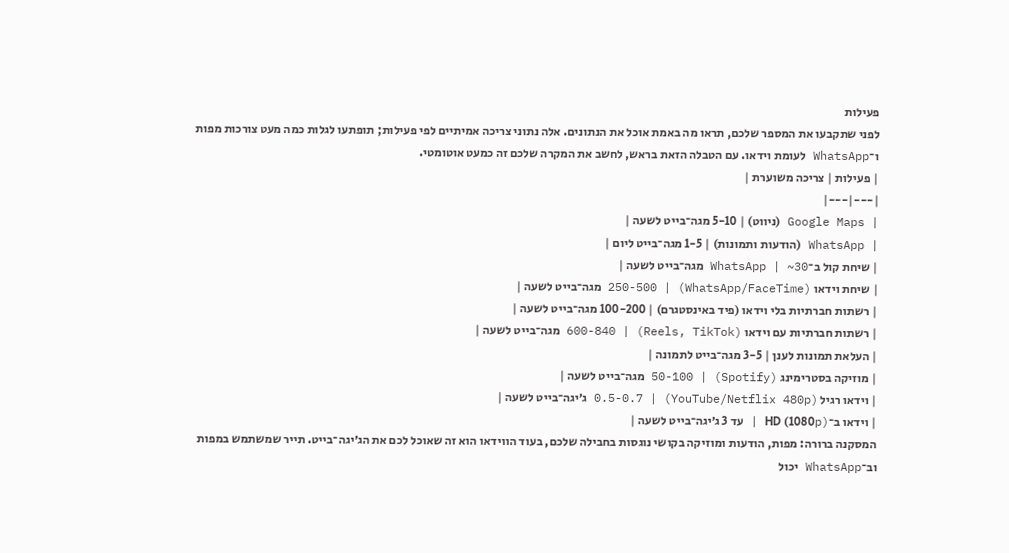פעילות
לפני שתקבעו את המספר שלכם, תראו מה באמת אוכל את הנתונים. אלה נתוני צריכה אמיתיים לפי פעילות; תופתעו לגלות כמה מעט צורכות מפות ו־WhatsApp לעומת וידאו. עם הטבלה הזאת בראש, לחשב את המקרה שלכם זה כמעט אוטומטי.
| פעילות | צריכה משוערת |
|---|---|
| Google Maps (ניווט) | 5-10 מגה־בייט לשעה |
| WhatsApp (הודעות ותמונות) | 1-5 מגה־בייט ליום |
| שיחת קול ב־WhatsApp | ~30 מגה־בייט לשעה |
| שיחת וידאו (WhatsApp/FaceTime) | 250-500 מגה־בייט לשעה |
| רשתות חברתיות בלי וידאו (פיד באינסטגרם) | 100-200 מגה־בייט לשעה |
| רשתות חברתיות עם וידאו (Reels, TikTok) | 600-840 מגה־בייט לשעה |
| העלאת תמונות לענן | 3-5 מגה־בייט לתמונה |
| מוזיקה בסטרימינג (Spotify) | 50-100 מגה־בייט לשעה |
| וידאו רגיל (YouTube/Netflix 480p) | 0.5-0.7 ג׳יגה־בייט לשעה |
| וידאו ב־HD (1080p) | עד 3 ג׳יגה־בייט לשעה |
המסקנה ברורה: מפות, הודעות ומוזיקה בקושי נוגסות בחבילה שלכם, בעוד הווידאו הוא זה שאוכל לכם את הג׳יגה־בייט. תייר שמשתמש במפות וב־WhatsApp יכול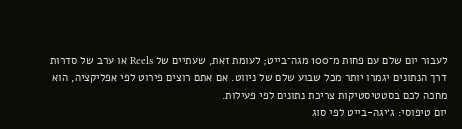לעבור יום שלם עם פחות מ־100 מגה־בייט; לעומת זאת, שעתיים של Reels או ערב של סדרות דרך הנתונים יגמרו יותר מכל שבוע שלם של ניווט. אם אתם רוצים פירוט לפי אפליקציה, הוא מחכה לכם בסטטיסטיקות צריכת נתונים לפי פעילות.
יום טיפוסי: ג׳יגה-בייט לפי סוג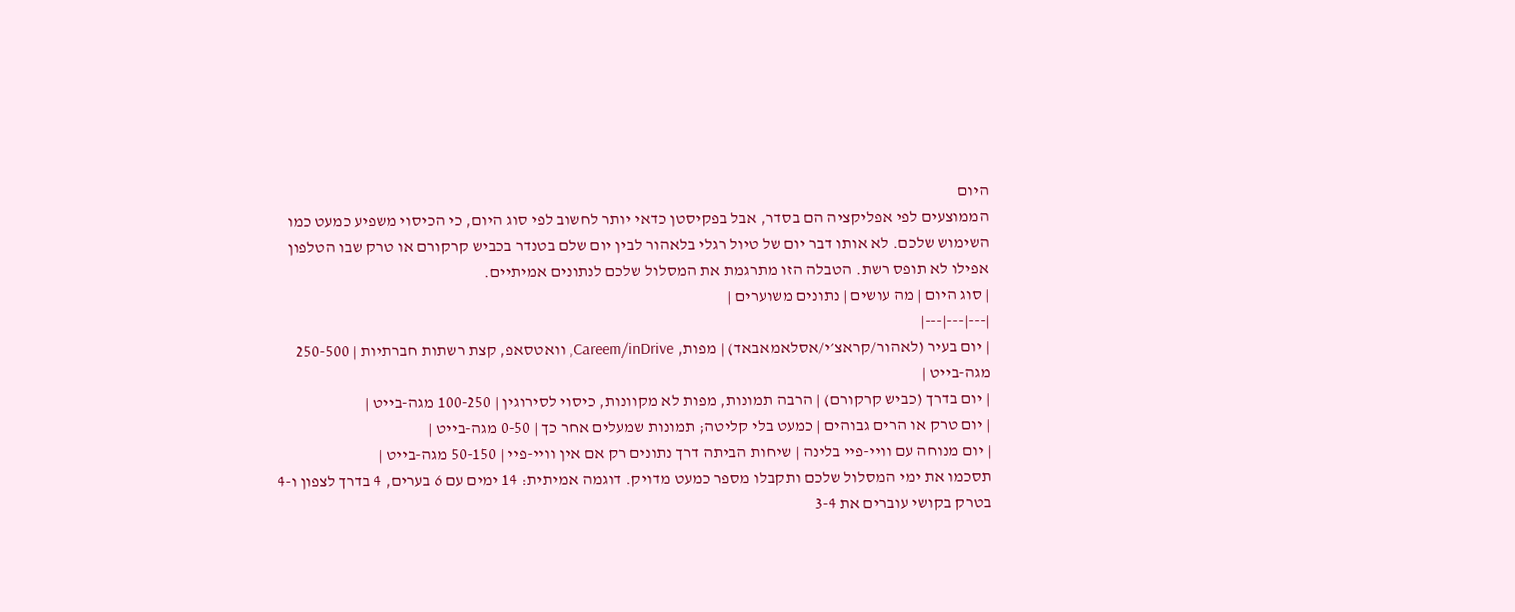היום
הממוצעים לפי אפליקציה הם בסדר, אבל בפקיסטן כדאי יותר לחשוב לפי סוג היום, כי הכיסוי משפיע כמעט כמו השימוש שלכם. לא אותו דבר יום של טיול רגלי בלאהור לבין יום שלם בטנדר בכביש קרקורם או טרק שבו הטלפון אפילו לא תופס רשת. הטבלה הזו מתרגמת את המסלול שלכם לנתונים אמיתיים.
| סוג היום | מה עושים | נתונים משוערים |
|---|---|---|
| יום בעיר (לאהור/קראצ׳י/אסלאמאבאד) | מפות, Careem/inDrive, וואטסאפ, קצת רשתות חברתיות | 250-500 מגה-בייט |
| יום בדרך (כביש קרקורם) | הרבה תמונות, מפות לא מקוונות, כיסוי לסירוגין | 100-250 מגה-בייט |
| יום טרק או הרים גבוהים | כמעט בלי קליטה; תמונות שמעלים אחר כך | 0-50 מגה-בייט |
| יום מנוחה עם וויי-פיי בלינה | שיחות הביתה דרך נתונים רק אם אין וויי-פיי | 50-150 מגה-בייט |
תסכמו את ימי המסלול שלכם ותקבלו מספר כמעט מדויק. דוגמה אמיתית: 14 ימים עם 6 בערים, 4 בדרך לצפון ו-4 בטרק בקושי עוברים את 3-4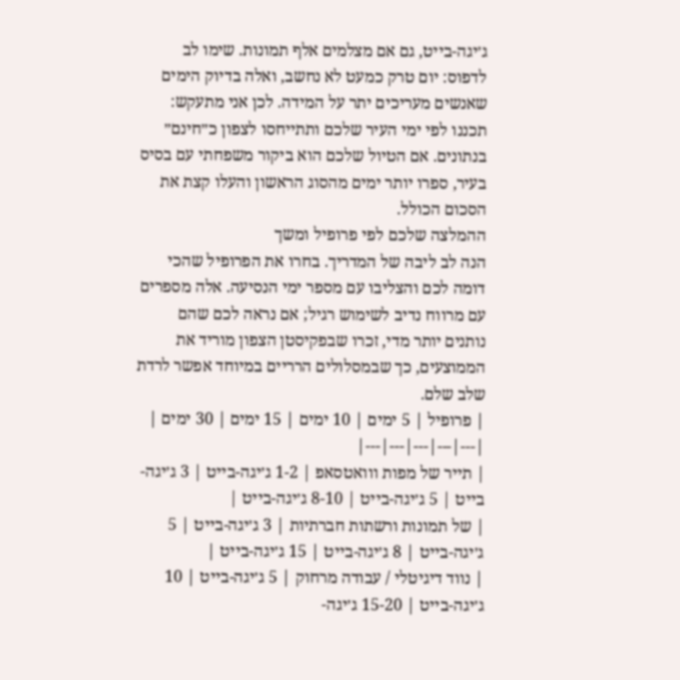ג׳יגה-בייט, גם אם מצלמים אלף תמונות. שימו לב לדפוס: יום טרק כמעט לא נחשב, ואלה בדיוק הימים שאנשים מעריכים יתר על המידה. לכן אני מתעקש: תכננו לפי ימי העיר שלכם ותתייחסו לצפון כ״חינם״ בנתונים. אם הטיול שלכם הוא ביקור משפחתי עם בסיס בעיר, ספרו יותר ימים מהסוג הראשון והעלו קצת את הסכום הכולל.
ההמלצה שלכם לפי פרופיל ומשך
הנה לב ליבה של המדריך. בחרו את הפרופיל שהכי דומה לכם והצליבו עם מספר ימי הנסיעה. אלה מספרים עם מרווח נדיב לשימוש רגיל; אם נראה לכם שהם נותנים יותר מדי, זכרו שבפקיסטן הצפון מוריד את הממוצעים, כך שבמסלולים הרריים במיוחד אפשר לרדת שלב שלם.
| פרופיל | 5 ימים | 10 ימים | 15 ימים | 30 ימים |
|---|---|---|---|---|
| תייר של מפות ווואטסאפ | 1-2 ג׳יגה-בייט | 3 ג׳יגה-בייט | 5 ג׳יגה-בייט | 8-10 ג׳יגה-בייט |
| של תמונות ורשתות חברתיות | 3 ג׳יגה-בייט | 5 ג׳יגה-בייט | 8 ג׳יגה-בייט | 15 ג׳יגה-בייט |
| נווד דיגיטלי / עבודה מרחוק | 5 ג׳יגה-בייט | 10 ג׳יגה-בייט | 15-20 ג׳יגה-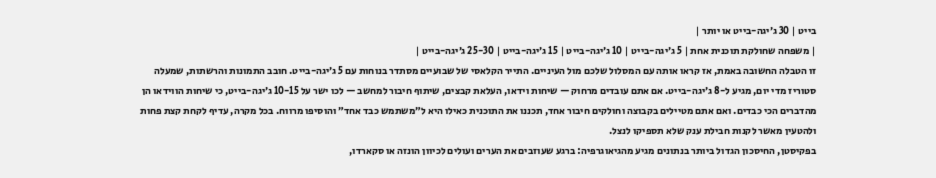בייט | 30 ג׳יגה-בייט או יותר |
| משפחה שחולקת תוכנית אחת | 5 ג׳יגה-בייט | 10 ג׳יגה-בייט | 15 ג׳יגה-בייט | 25-30 ג׳יגה-בייט |
זו הטבלה החשובה באמת, אז קראו אותה עם המסלול שלכם מול העיניים. התייר הקלאסי של שבועיים מסתדר בנוחות עם 5 ג׳יגה-בייט. חובב התמונות והרשתות, שמעלה סטוריז מדי יום, מגיע ל-8 ג׳יגה-בייט. אם אתם עובדים מרחוק — שיחות וידאו, העלאת קבצים, שיתוף חיבור למחשב — לכו ישר על 10-15 ג׳יגה-בייט, כי שיחות הווידאו הן מהדברים הכי כבדים. ואם אתם מטיילים בקבוצה וחולקים חיבור אחד, תכננו את התוכנית כאילו היא ל״משתמש כבד אחד״ והוסיפו מרווח. בכל מקרה, עדיף לקחת קצת פחות ולהטעין מאשר לקנות חבילת ענק שלא תספיקו לנצל.
בפקיסטן, החיסכון הגדול ביותר בנתונים מגיע מהגיאוגרפיה: ברגע שעוזבים את הערים ועולים לכיוון הונזה או סקארדו,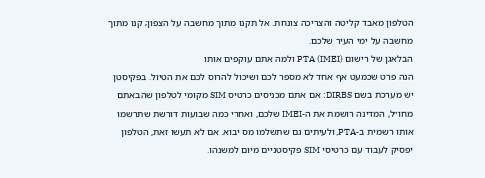הטלפון מאבד קליטה והצריכה צונחת. אל תקנו מתוך מחשבה על הצפון; קנו מתוך מחשבה על ימי העיר שלכם.
הבלאגן של רישום PTA (IMEI) ולמה אתם עוקפים אותו
הנה פרט שכמעט אף אחד לא מספר לכם ושיכול להרוס לכם את הטיול. בפקיסטן יש מערכת בשם DIRBS: אם אתם מכניסים כרטיס SIM מקומי לטלפון שהבאתם מחו״ל, המדינה רושמת את ה-IMEI שלכם, ואחרי כמה שבועות דורשת שתרשמו אותו רשמית ב-PTA, ולעיתים גם שתשלמו מס יבוא. אם לא תעשו זאת, הטלפון יפסיק לעבוד עם כרטיסי SIM פקיסטניים מיום למשנהו.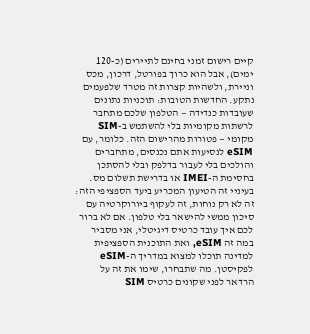קיים רישום זמני בחינם לתיירים (כ-120 ימים), אבל הוא כרוך בפורטל, דרכון, מכס וניירת, ולשהיות קצרות זה מטרד שלפעמים נתקע. החדשות הטובות: תוכניות נתונים שעובדות כנדידה — הטלפון שלכם מתחבר לרשתות מקומיות בלי להשתמש ב-SIM מקומי — פטורות מהרישום הזה. כלומר, עם eSIM לנסיעות אתם נכנסים, מתחברים והולכים בלי לעבור בדלפק ובלי להסתכן בחסימת ה-IMEI או בדרישת תשלום מס.
בעיניי זה הטיעון המכריע ביעד הספציפי הזה: זה לא רק נוחות, זה לעקוף ביורוקרטיה עם סיכון ממשי להישאר בלי טלפון. אם לא ברור לכם איך עובד כרטיס דיגיטלי, אני מסביר במה זה eSIM, ואת התוכנית הספציפית למדינה תוכלו למצוא במדריך ה-eSIM לפקיסטן. מה שתבחרו, שימו את זה על הרדאר לפני שקונים כרטיס SIM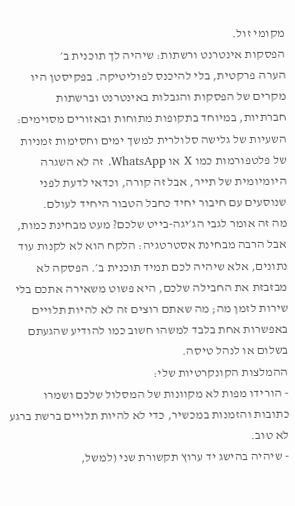מקומי זול.
הפסקות אינטרנט ורשתות: שיהיה לך תוכנית ב׳
הערה פרקטית, בלי להיכנס לפוליטיקה. בפקיסטן היו מקרים של הפסקות והגבלות באינטרנט וברשתות חברתיות, במיוחד בתקופות מתוחות ובאזורים מסוימים: השעיות של גלישה סלולרית למשך ימים וחסימות זמניות של פלטפורמות כמו X או WhatsApp. זה לא השגרה היומיומית של תייר, אבל זה קורה, וכדאי לדעת לפני שנוסעים עם חיבור יחיד כחבל הטבור היחיד לעולם.
מה זה אומר לגבי הג׳יגה-בייט שלכם? מעט מבחינת כמות, אבל הרבה מבחינת אסטרטגיה: הלקח הוא לא לקנות עוד נתונים, אלא שיהיה לכם תמיד תוכנית ב׳. הפסקה לא מבזבזת את החבילה שלכם, היא פשוט משאירה אתכם בלי שירות לזמן מה; מה שאתם רוצים זה לא להיות תלויים באפשרות אחת בלבד למשהו חשוב כמו להודיע שהגעתם בשלום או לנהל טיסה.
ההמלצות הקונקרטיות שלי:
- הורידו מפות לא מקוונות של המסלול שלכם ושמרו כתובות והזמנות במכשיר, כדי לא להיות תלויים ברשת ברגע לא טוב.
- שיהיה בהישג יד ערוץ תקשורת שני (למשל,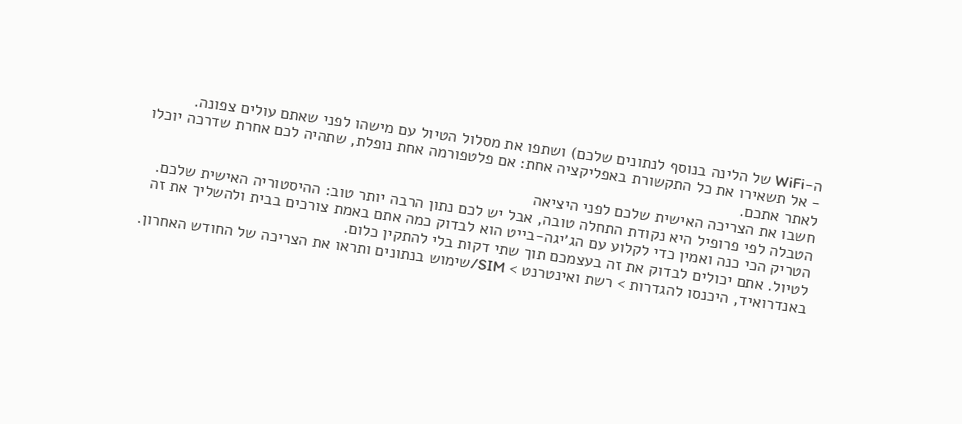ה-WiFi של הלינה בנוסף לנתונים שלכם) ושתפו את מסלול הטיול עם מישהו לפני שאתם עולים צפונה.
- אל תשאירו את כל התקשורת באפליקציה אחת: אם פלטפורמה אחת נופלת, שתהיה לכם אחרת שדרכה יוכלו לאתר אתכם.
חשבו את הצריכה האישית שלכם לפני היציאה
הטבלה לפי פרופיל היא נקודת התחלה טובה, אבל יש לכם נתון הרבה יותר טוב: ההיסטוריה האישית שלכם. הטריק הכי כנה ואמין כדי לקלוע עם הג׳יגה-בייט הוא לבדוק כמה אתם באמת צורכים בבית ולהשליך את זה לטיול. אתם יכולים לבדוק את זה בעצמכם תוך שתי דקות בלי להתקין כלום.
באנדרואיד, היכנסו להגדרות > רשת ואינטרנט > SIM/שימוש בנתונים ותראו את הצריכה של החודש האחרון.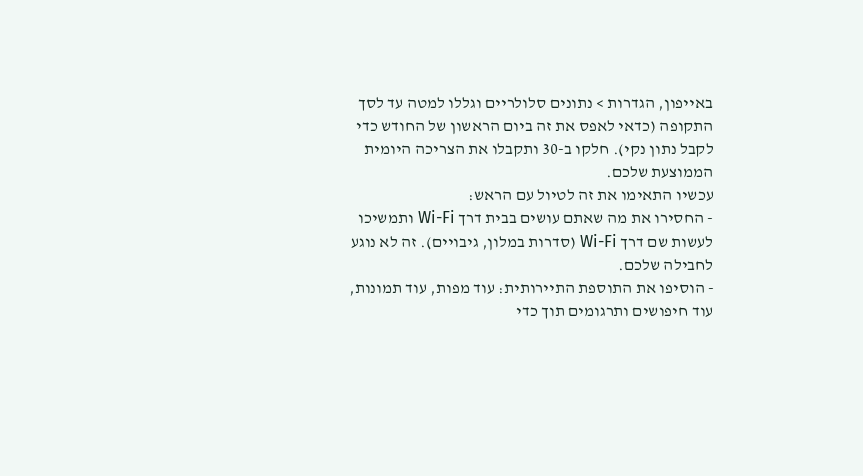באייפון, הגדרות > נתונים סלולריים וגללו למטה עד לסך התקופה (כדאי לאפס את זה ביום הראשון של החודש כדי לקבל נתון נקי). חלקו ב-30 ותקבלו את הצריכה היומית הממוצעת שלכם.
עכשיו התאימו את זה לטיול עם הראש:
- החסירו את מה שאתם עושים בבית דרך Wi-Fi ותמשיכו לעשות שם דרך Wi-Fi (סדרות במלון, גיבויים). זה לא נוגע לחבילה שלכם.
- הוסיפו את התוספת התיירותית: עוד מפות, עוד תמונות, עוד חיפושים ותרגומים תוך כדי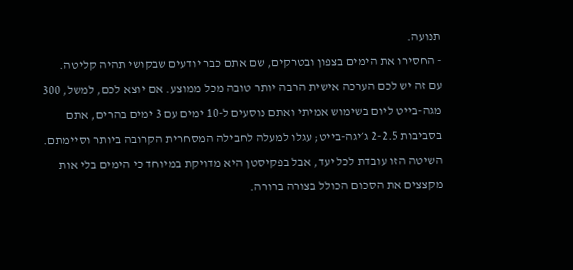תנועה.
- החסירו את הימים בצפון ובטרקים, שם אתם כבר יודעים שבקושי תהיה קליטה.
עם זה יש לכם הערכה אישית הרבה יותר טובה מכל ממוצע. אם יוצא לכם, למשל, 300 מגה-בייט ליום בשימוש אמיתי ואתם נוסעים ל-10 ימים עם 3 ימים בהרים, אתם בסביבות 2-2.5 ג׳יגה-בייט; עגלו למעלה לחבילה המסחרית הקרובה ביותר וסיימתם. השיטה הזו עובדת לכל יעד, אבל בפקיסטן היא מדויקת במיוחד כי הימים בלי אות מקצצים את הסכום הכולל בצורה ברורה.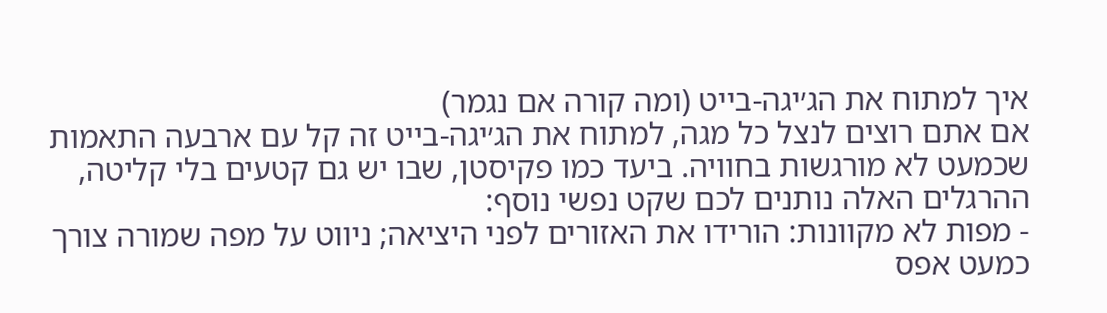איך למתוח את הג׳יגה-בייט (ומה קורה אם נגמר)
אם אתם רוצים לנצל כל מגה, למתוח את הג׳יגה-בייט זה קל עם ארבעה התאמות שכמעט לא מורגשות בחוויה. ביעד כמו פקיסטן, שבו יש גם קטעים בלי קליטה, ההרגלים האלה נותנים לכם שקט נפשי נוסף:
- מפות לא מקוונות: הורידו את האזורים לפני היציאה; ניווט על מפה שמורה צורך כמעט אפס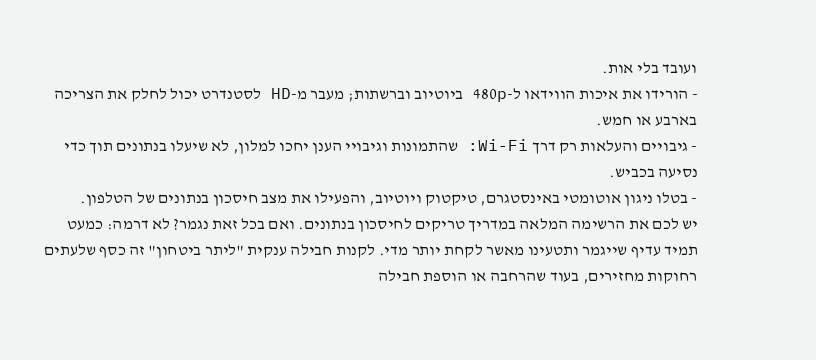ועובד בלי אות.
- הורידו את איכות הווידאו ל-480p ביוטיוב וברשתות; מעבר מ-HD לסטנדרט יכול לחלק את הצריכה בארבע או חמש.
- גיבויים והעלאות רק דרך Wi-Fi: שהתמונות וגיבויי הענן יחכו למלון, לא שיעלו בנתונים תוך כדי נסיעה בכביש.
- בטלו ניגון אוטומטי באינסטגרם, טיקטוק ויוטיוב, והפעילו את מצב חיסכון בנתונים של הטלפון.
יש לכם את הרשימה המלאה במדריך טריקים לחיסכון בנתונים. ואם בכל זאת נגמר? לא דרמה: כמעט תמיד עדיף שייגמר ותטעינו מאשר לקחת יותר מדי. לקנות חבילה ענקית "ליתר ביטחון" זה כסף שלעתים רחוקות מחזירים, בעוד שהרחבה או הוספת חבילה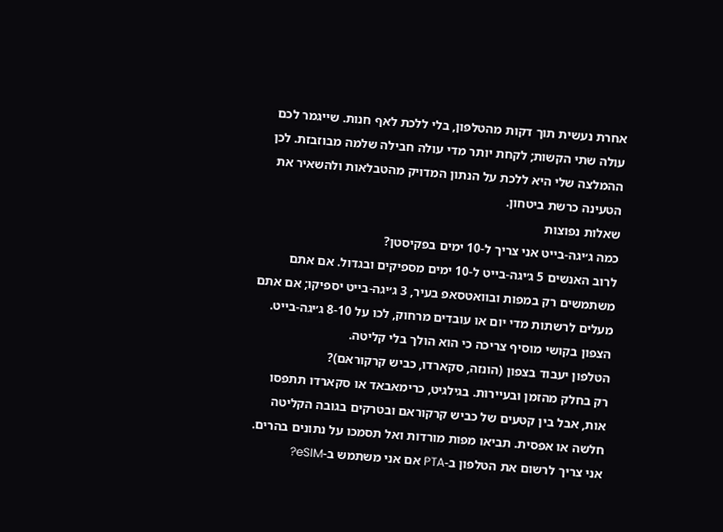אחרת נעשית תוך דקות מהטלפון, בלי ללכת לאף חנות. שייגמר לכם עולה שתי הקשות; לקחת יותר מדי עולה חבילה שלמה מבוזבזת. לכן ההמלצה שלי היא ללכת על הנתון המדויק מהטבלאות ולהשאיר את הטעינה כרשת ביטחון.
שאלות נפוצות
כמה ג׳יגה-בייט אני צריך ל-10 ימים בפקיסטן?
לרוב האנשים 5 ג׳יגה-בייט ל-10 ימים מספיקים ובגדול. אם אתם משתמשים רק במפות ובוואטסאפ בעיר, 3 ג׳יגה-בייט יספיקו; אם אתם מעלים לרשתות מדי יום או עובדים מרחוק, לכו על 8-10 ג׳יגה-בייט. הצפון בקושי מוסיף צריכה כי הוא הולך בלי קליטה.
הטלפון יעבוד בצפון (הונזה, סקארדו, כביש קרקוראם)?
רק בחלק מהזמן ובעיירות. בגילגיט, כרימאבאד או סקארדו תתפסו אות, אבל בין קטעים של כביש קרקוראם ובטרקים בגובה הקליטה חלשה או אפסית. תביאו מפות מורדות ואל תסמכו על נתונים בהרים.
אני צריך לרשום את הטלפון ב-PTA אם אני משתמש ב-eSIM?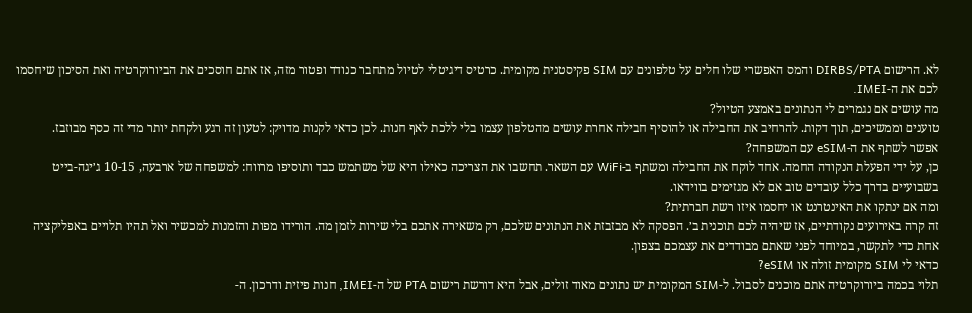לא. הרישום DIRBS/PTA והמס האפשרי שלו חלים על טלפונים עם SIM פקיסטנית מקומית. כרטיס דיגיטלי לטיול מתחבר כנודד ופטור מזה, אז אתם חוסכים את הביורוקרטיה ואת הסיכון שיחסמו לכם את ה-IMEI.
מה עושים אם נגמרים לי הנתונים באמצע הטיול?
טוענים וממשיכים, תוך דקות. להרחיב את החבילה או להוסיף חבילה אחרת עושים מהטלפון עצמו בלי ללכת לאף חנות. לכן כדאי לקנות מדויק: לטעון זה רגע ולקחת יותר מדי זה כסף מבוזבז.
אפשר לשתף את ה-eSIM עם המשפחה?
כן, על ידי הפעלת הנקודה החמה. אחד לוקח את החבילה ומשתף ב-WiFi עם השאר. תחשבו את הצריכה כאילו היא של משתמש כבד ותוסיפו מרווח: למשפחה של ארבעה, 10-15 ג׳יגה-בייט בשבועיים בדרך כלל עובדים טוב אם לא מגזימים בווידאו.
ומה אם ינתקו את האינטרנט או יחסמו איזו רשת חברתית?
זה קרה באירועים נקודתיים, אז שיהיה לכם תוכנית ב׳. הפסקה לא מבזבזת את הנתונים שלכם, רק משאירה אתכם בלי שירות לזמן מה. הורידו מפות והזמנות למכשיר ואל תהיו תלויים באפליקציה אחת כדי לתקשר, במיוחד לפני שאתם מבודדים את עצמכם בצפון.
כדאי לי SIM מקומית זולה או eSIM?
תלוי בכמה ביורוקרטיה אתם מוכנים לסבול. ל-SIM המקומית יש נתונים מאוד זולים, אבל היא דורשת רישום PTA של ה-IMEI, חנות פיזית ודרכון. ה-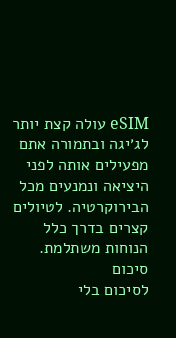eSIM עולה קצת יותר לג׳יגה ובתמורה אתם מפעילים אותה לפני היציאה ונמנעים מכל הבירוקרטיה. לטיולים קצרים בדרך כלל הנוחות משתלמת.
סיכום
לסיכום בלי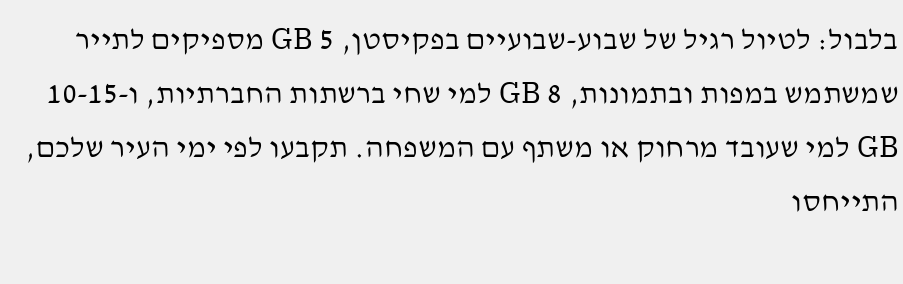בלבול: לטיול רגיל של שבוע-שבועיים בפקיסטן, 5 GB מספיקים לתייר שמשתמש במפות ובתמונות, 8 GB למי שחי ברשתות החברתיות, ו-10-15 GB למי שעובד מרחוק או משתף עם המשפחה. תקבעו לפי ימי העיר שלכם, התייחסו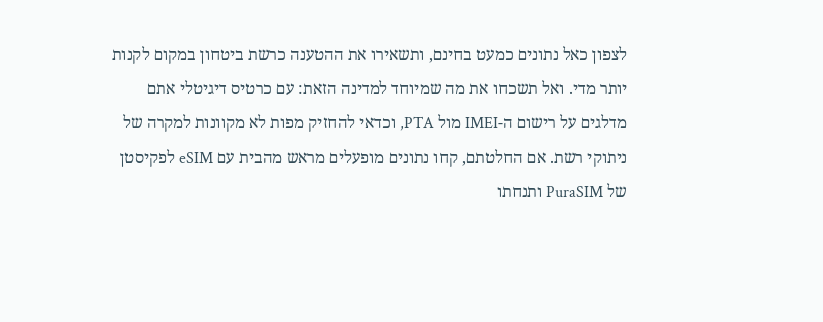לצפון כאל נתונים כמעט בחינם, ותשאירו את ההטענה כרשת ביטחון במקום לקנות יותר מדי. ואל תשכחו את מה שמיוחד למדינה הזאת: עם כרטיס דיגיטלי אתם מדלגים על רישום ה-IMEI מול PTA, וכדאי להחזיק מפות לא מקוונות למקרה של ניתוקי רשת. אם החלטתם, קחו נתונים מופעלים מראש מהבית עם eSIM לפקיסטן של PuraSIM ותנחתו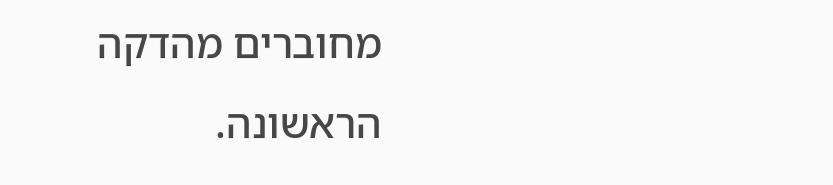מחוברים מהדקה הראשונה.